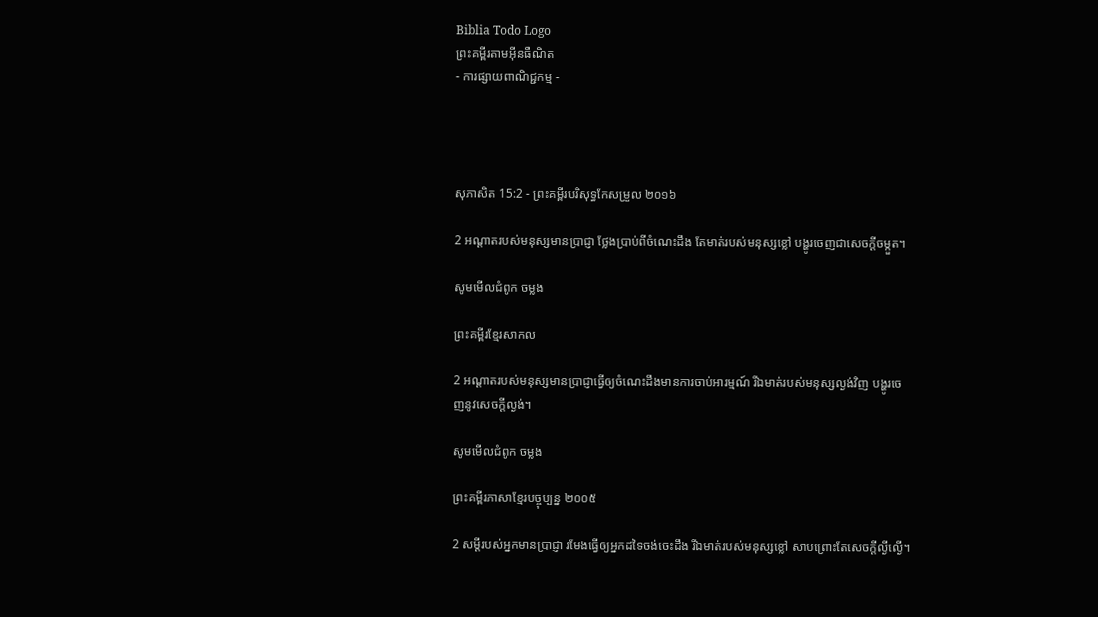Biblia Todo Logo
ព្រះគម្ពីរតាមអ៊ីនធឺណិត
- ការផ្សាយពាណិជ្ជកម្ម -




សុភា‌សិត 15:2 - ព្រះគម្ពីរបរិសុទ្ធកែសម្រួល ២០១៦

2 អណ្ដាតរបស់មនុស្សមានប្រាជ្ញា ថ្លែងប្រាប់ពីចំណេះដឹង តែមាត់របស់មនុស្សខ្លៅ បង្ហូរចេញជាសេចក្ដីចម្កួត។

សូមមើលជំពូក ចម្លង

ព្រះគម្ពីរខ្មែរសាកល

2 អណ្ដាតរបស់មនុស្សមានប្រាជ្ញាធ្វើឲ្យចំណេះដឹងមានការចាប់អារម្មណ៍ រីឯមាត់របស់មនុស្សល្ងង់វិញ បង្ហូរចេញនូវសេចក្ដីល្ងង់។

សូមមើលជំពូក ចម្លង

ព្រះគម្ពីរភាសាខ្មែរបច្ចុប្បន្ន ២០០៥

2 សម្ដីរបស់អ្នកមានប្រាជ្ញា រមែងធ្វើឲ្យអ្នកដទៃចង់ចេះដឹង រីឯមាត់របស់មនុស្សខ្លៅ សាបព្រោះតែសេចក្ដីល្ងី‌ល្ងើ។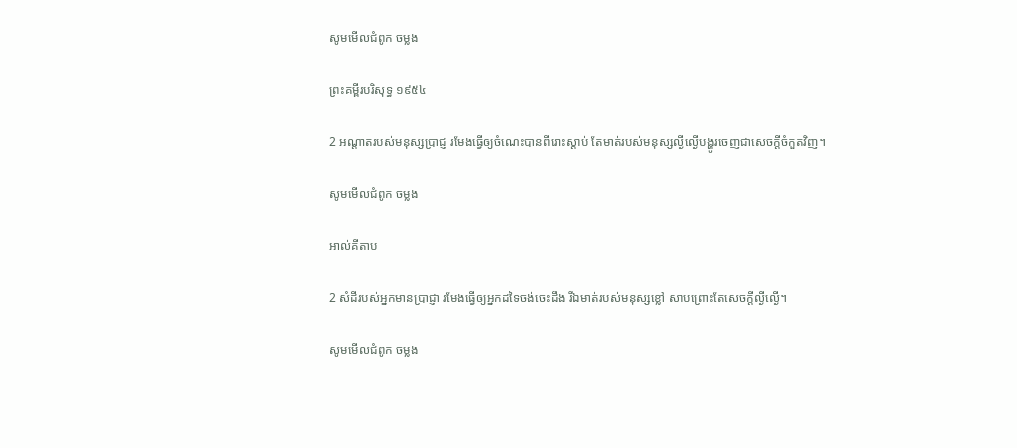សូមមើលជំពូក ចម្លង

ព្រះគម្ពីរបរិសុទ្ធ ១៩៥៤

2 អណ្តាតរបស់មនុស្សប្រាជ្ញ រមែងធ្វើឲ្យចំណេះបានពី‌រោះស្តាប់ តែមាត់របស់មនុស្សល្ងី‌ល្ងើបង្ហូរចេញជាសេចក្ដីចំកួតវិញ។

សូមមើលជំពូក ចម្លង

អាល់គីតាប

2 សំដីរបស់អ្នកមានប្រាជ្ញា រមែងធ្វើឲ្យអ្នកដទៃចង់ចេះដឹង រីឯមាត់របស់មនុស្សខ្លៅ សាបព្រោះតែសេចក្ដីល្ងី‌ល្ងើ។

សូមមើលជំពូក ចម្លង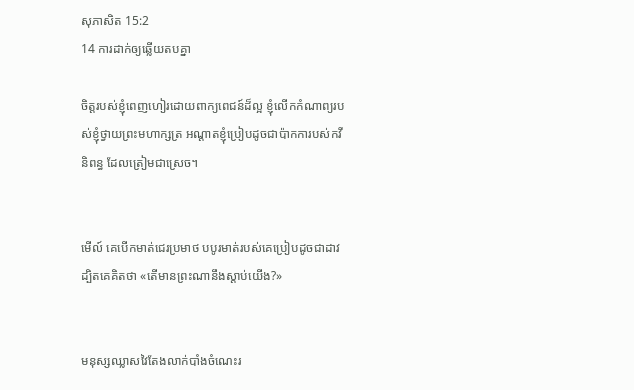សុភា‌សិត 15:2
14 ការដាក់ឲ្យឆ្លើយតបគ្នា

ចិត្តរបស់ខ្ញុំពេញហៀរដោយពាក្យពេជន៍ដ៏ល្អ ខ្ញុំលើកកំណាព្យរបស់ខ្ញុំថ្វាយព្រះមហាក្សត្រ អណ្ដាតខ្ញុំប្រៀបដូចជាប៉ាកការបស់កវីនិពន្ធ ដែលត្រៀមជាស្រេច។


មើល៍ គេបើកមាត់ជេរប្រមាថ បបូរមាត់របស់គេប្រៀបដូចជាដាវ ដ្បិតគេគិតថា «តើមានព្រះណានឹងស្ដាប់យើង?»


មនុស្សឈ្លាសវៃតែងលាក់បាំងចំណេះរ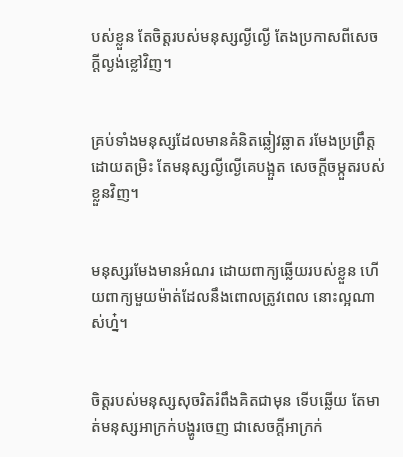បស់ខ្លួន តែចិត្តរបស់មនុស្សល្ងី‌ល្ងើ តែងប្រកាសពីសេចក្ដីល្ងង់ខ្លៅវិញ។


គ្រប់ទាំងមនុស្សដែលមានគំនិតឆ្លៀវឆ្លាត រមែងប្រព្រឹត្តដោយតម្រិះ តែមនុស្សល្ងី‌ល្ងើគេបង្អួត សេចក្ដីចម្កួតរបស់ខ្លួនវិញ។


មនុស្សរមែងមានអំណរ ដោយពាក្យឆ្លើយរបស់ខ្លួន ហើយពាក្យមួយម៉ាត់ដែលនឹងពោលត្រូវពេល នោះល្អណាស់ហ្ន៎។


ចិត្តរបស់មនុស្សសុចរិតរំពឹងគិតជាមុន ទើបឆ្លើយ តែមាត់មនុស្សអាក្រក់បង្ហូរចេញ ជាសេចក្ដីអាក្រក់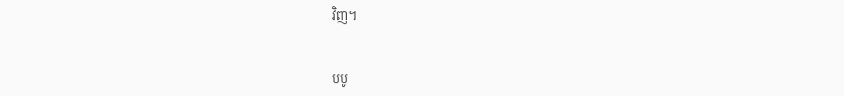វិញ។


បបូ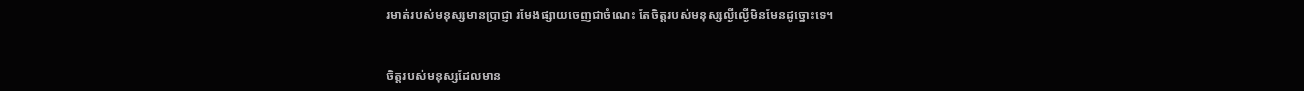រមាត់របស់មនុស្សមានប្រាជ្ញា រមែងផ្សាយចេញជាចំណេះ តែចិត្តរបស់មនុស្សល្ងី‌ល្ងើមិនមែនដូច្នោះទេ។


ចិត្តរបស់មនុស្សដែលមាន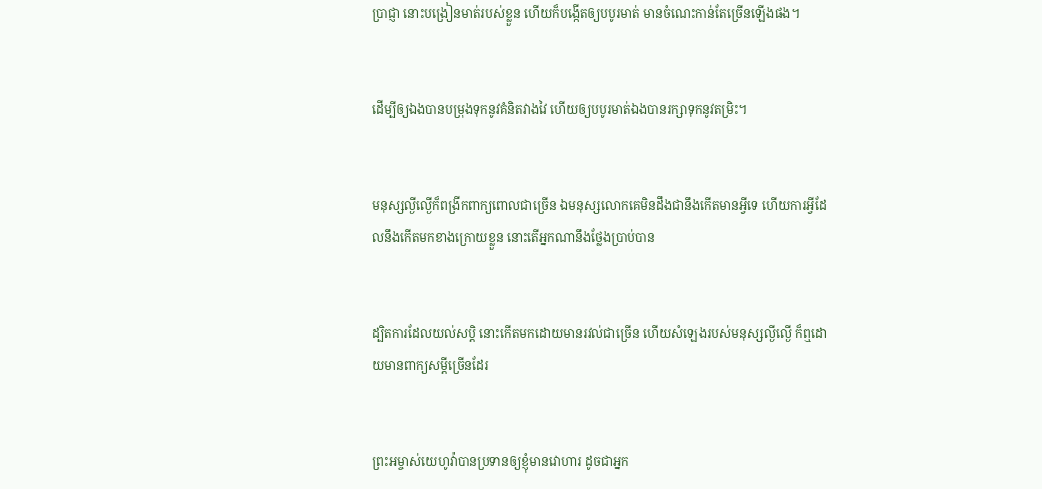ប្រាជ្ញា នោះបង្រៀនមាត់របស់ខ្លួន ហើយក៏បង្កើតឲ្យបបូរមាត់ មានចំណេះកាន់តែច្រើនឡើងផង។


ដើម្បីឲ្យឯងបានបម្រុងទុកនូវគំនិតវាងវៃ ហើយឲ្យបបូរមាត់ឯងបានរក្សាទុកនូវតម្រិះ។


មនុស្សល្ងី‌ល្ងើក៏ពង្រីកពាក្យពោលជាច្រើន ឯមនុស្សលោកគេមិនដឹងជានឹងកើតមានអ្វីទេ ហើយការអ្វីដែលនឹងកើតមកខាងក្រោយខ្លួន នោះតើអ្នកណានឹងថ្លែងប្រាប់បាន


ដ្បិតការដែលយល់សប្តិ នោះកើតមកដោយមានរវល់ជាច្រើន ហើយសំឡេងរបស់មនុស្សល្ងី‌ល្ងើ ក៏ឮដោយមានពាក្យសម្ដីច្រើនដែរ


ព្រះ‌អម្ចាស់‌យេហូវ៉ាបានប្រទានឲ្យខ្ញុំមានវោហារ ដូចជាអ្នក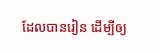ដែលបានរៀន ដើម្បីឲ្យ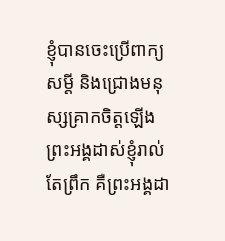ខ្ញុំបានចេះប្រើពាក្យសម្ដី និងជ្រោងមនុស្សគ្រាកចិត្តឡើង ព្រះ‌អង្គដាស់ខ្ញុំរាល់តែព្រឹក គឺព្រះ‌អង្គដា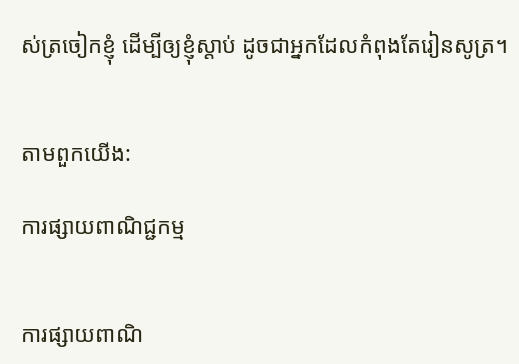ស់ត្រចៀកខ្ញុំ ដើម្បីឲ្យខ្ញុំស្តាប់ ដូចជាអ្នកដែលកំពុងតែរៀនសូត្រ។


តាមពួកយើង:

ការផ្សាយពាណិជ្ជកម្ម


ការផ្សាយពាណិ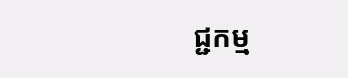ជ្ជកម្ម